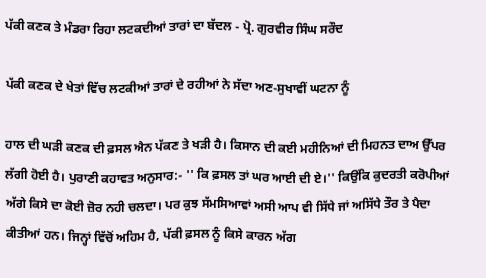ਪੱਕੀ ਕਣਕ ਤੇ ਮੰਡਰਾ ਰਿਹਾ ਲਟਕਦੀਆਂ ਤਾਰਾਂ ਦਾ ਬੱਦਲ - ਪ੍ਰੋ. ਗੁਰਵੀਰ ਸਿੰਘ ਸਰੌਦ

ਪੱਕੀ ਕਣਕ ਦੇ ਖੇਤਾਂ ਵਿੱਚ ਲਟਕੀਆਂ ਤਾਰਾਂ ਦੇ ਰਹੀਆਂ ਨੇ ਸੱਦਾ ਅਣ-ਸੁਖਾਵੀਂ ਘਟਨਾ ਨੂੰ

ਹਾਲ ਦੀ ਘੜੀ ਕਣਕ ਦੀ ਫ਼ਸਲ ਐਨ ਪੱਕਣ ਤੇ ਖੜੀ ਹੈ। ਕਿਸਾਨ ਦੀ ਕਈ ਮਹੀਨਿਆਂ ਦੀ ਮਿਹਨਤ ਦਾਅ ਉੱਪਰ ਲੱਗੀ ਹੋਈ ਹੈ। ਪੁਰਾਣੀ ਕਹਾਵਤ ਅਨੁਸਾਰ:- '' ਕਿ ਫ਼ਸਲ ਤਾਂ ਘਰ ਆਈ ਦੀ ਏ।'' ਕਿਉਂਕਿ ਕੁਦਰਤੀ ਕਰੋਪੀਆਂ ਅੱਗੇ ਕਿਸੇ ਦਾ ਕੋਈ ਜ਼ੋਰ ਨਹੀ ਚਲਦਾ। ਪਰ ਕੁਝ ਸੱਮਸਿਆਵਾਂ ਅਸੀ ਆਪ ਵੀ ਸਿੱਧੇ ਜਾਂ ਅਸਿੱਧੇ ਤੌਰ ਤੇ ਪੈਦਾ ਕੀਤੀਆਂ ਹਨ। ਜਿਨ੍ਹਾਂ ਵਿੱਚੋਂ ਅਹਿਮ ਹੈ, ਪੱਕੀ ਫ਼ਸਲ ਨੂੰ ਕਿਸੇ ਕਾਰਨ ਅੱਗ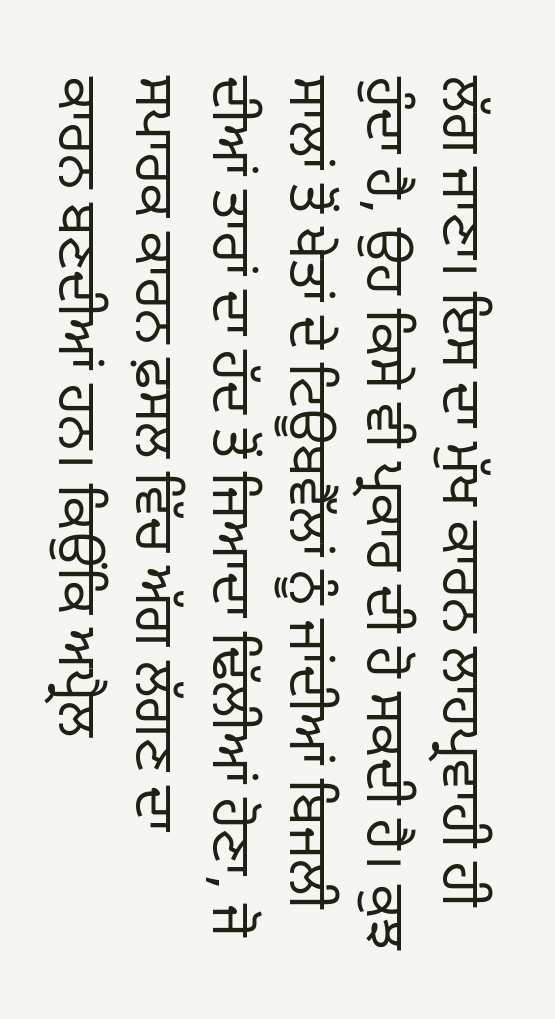ਲੱਗ ਜਾਣਾ। ਇਸ ਦਾ ਮੁੱਖ ਕਾਰਨ ਲਾਹਪ੍ਰਵਾਹੀ ਹੀ ਹੁੰਦਾ ਹੈ, ਉਹ ਕਿਸੇ ਵੀ ਪ੍ਰਕਾਰ ਦੀ ਹੋ ਸਕਦੀ ਹੈ। ਕੁਝ ਸਾਲਾਂ ਤੋਂ ਖੇਤਾਂ ਦੇ ਟਿਊਬਵੈੱਲਾਂ ਨੂੰ ਜਾਂਦੀਆਂ ਬਿਜਲੀ ਦੀਆਂ ਤਾਰਾਂ ਦਾ ਹੱਦ ਤੋਂ ਜਿਆਦਾ ਢਿੱਲੀਆਂ ਹੋਣਾ, ਜੋ ਸਪਾਰਕ ਕਾਰਨ ਫ਼ਸਲ ਵਿੱਚ ਅੱਗ ਲੱਗਣ ਦਾ ਕਾਰਨ ਬਣਦੀਆਂ ਹਨ। ਕਿਉਂਕਿ ਅਪ੍ਰੈਲ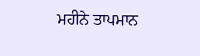ਮਹੀਨੇ ਤਾਪਮਾਨ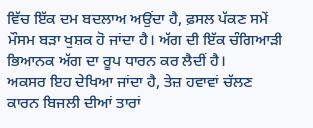ਵਿੱਚ ਇੱਕ ਦਮ ਬਦਲਾਅ ਅਉਂਦਾ ਹੈ, ਫ਼ਸਲ ਪੱਕਣ ਸਮੇਂ ਮੌਸਮ ਬੜਾ ਖੁਸ਼ਕ ਹੋ ਜਾਂਦਾ ਹੈ। ਅੱਗ ਦੀ ਇੱਕ ਚੰਗਿਆੜੀ ਭਿਆਨਕ ਅੱਗ ਦਾ ਰੂਪ ਧਾਰਨ ਕਰ ਲੈਦੀਂ ਹੈ।
ਅਕਸਰ ਇਹ ਦੇਖਿਆ ਜਾਂਦਾ ਹੈ, ਤੇਜ਼ ਹਵਾਵਾਂ ਚੱਲਣ ਕਾਰਨ ਬਿਜਲੀ ਦੀਆਂ ਤਾਰਾਂ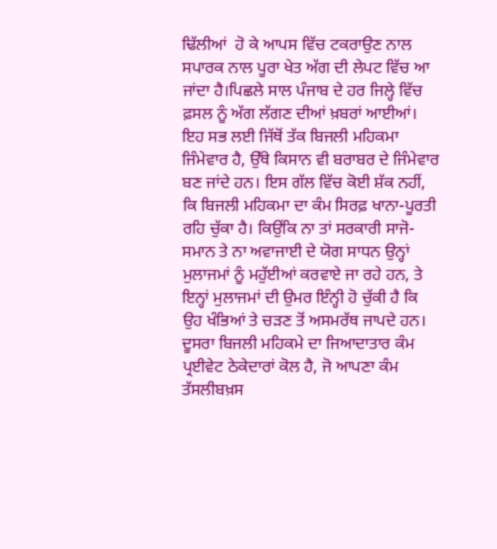ਢਿੱਲੀਆਂ  ਹੋ ਕੇ ਆਪਸ ਵਿੱਚ ਟਕਰਾਉਣ ਨਾਲ ਸਪਾਰਕ ਨਾਲ ਪੂਰਾ ਖੇਤ ਅੱਗ ਦੀ ਲੇਪਟ ਵਿੱਚ ਆ ਜਾਂਦਾ ਹੈ।ਪਿਛਲੇ ਸਾਲ ਪੰਜਾਬ ਦੇ ਹਰ ਜਿਲ੍ਹੇ ਵਿੱਚ ਫ਼ਸਲ ਨੂੰ ਅੱਗ ਲੱਗਣ ਦੀਆਂ ਖ਼ਬਰਾਂ ਆਈਆਂ। ਇਹ ਸਭ ਲਈ ਜਿੱਥੋਂ ਤੱਕ ਬਿਜਲੀ ਮਹਿਕਮਾ ਜਿੰਮੇਵਾਰ ਹੈ, ਉੱਥੇ ਕਿਸਾਨ ਵੀ ਬਰਾਬਰ ਦੇ ਜਿੰਮੇਵਾਰ ਬਣ ਜਾਂਦੇ ਹਨ। ਇਸ ਗੱਲ ਵਿੱਚ ਕੋਈ ਸ਼ੱਕ ਨਹੀਂ, ਕਿ ਬਿਜਲੀ ਮਹਿਕਮਾ ਦਾ ਕੰਮ ਸਿਰਫ਼ ਖਾਨਾ-ਪੂਰਤੀ  ਰਹਿ ਚੁੱਕਾ ਹੈ। ਕਿਉਂਕਿ ਨਾ ਤਾਂ ਸਰਕਾਰੀ ਸਾਜੋ-ਸਮਾਨ ਤੇ ਨਾ ਅਵਾਜਾਈ ਦੇ ਯੋਗ ਸਾਧਨ ਉਨ੍ਹਾਂ ਮੁਲਾਜਮਾਂ ਨੂੰ ਮਹੁੱਈਆਂ ਕਰਵਾਏ ਜਾ ਰਹੇ ਹਨ, ਤੇ ਇਨ੍ਹਾਂ ਮੁਲਾਜਮਾਂ ਦੀ ਉਮਰ ਇੰਨ੍ਹੀ ਹੋ ਚੁੱਕੀ ਹੈ ਕਿ ਉਹ ਖੰਭਿਆਂ ਤੇ ਚੜਣ ਤੋਂ ਅਸਮਰੱਥ ਜਾਪਦੇ ਹਨ। ਦੂਸਰਾ ਬਿਜਲੀ ਮਹਿਕਮੇ ਦਾ ਜਿਆਦਾਤਾਰ ਕੰਮ ਪ੍ਰਈਵੇਟ ਠੇਕੇਦਾਰਾਂ ਕੋਲ ਹੈ, ਜੋ ਆਪਣਾ ਕੰਮ ਤੱਸਲੀਬਖ਼ਸ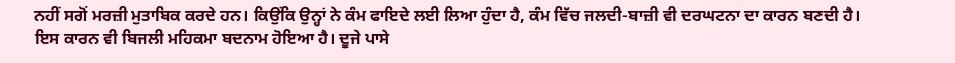ਨਹੀਂ ਸਗੋਂ ਮਰਜ਼ੀ ਮੁਤਾਬਿਕ ਕਰਦੇ ਹਨ। ਕਿਉਂਕਿ ਉਨ੍ਹਾਂ ਨੇ ਕੰਮ ਫਾਇਦੇ ਲਈ ਲਿਆ ਹੁੰਦਾ ਹੈ, ਕੰਮ ਵਿੱਚ ਜਲਦੀ-ਬਾਜ਼ੀ ਵੀ ਦਰਘਟਨਾ ਦਾ ਕਾਰਨ ਬਣਦੀ ਹੈ। ਇਸ ਕਾਰਨ ਵੀ ਬਿਜਲੀ ਮਹਿਕਮਾ ਬਦਨਾਮ ਹੋਇਆ ਹੈ। ਦੂਜੇ ਪਾਸੇ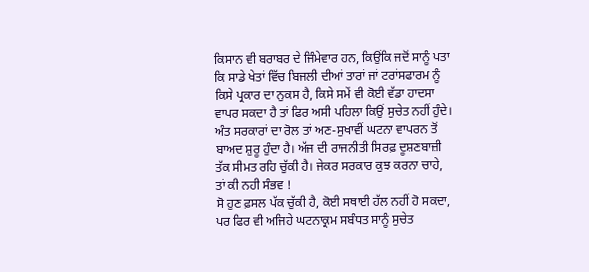ਕਿਸਾਨ ਵੀ ਬਰਾਬਰ ਦੇ ਜਿੰਮੇਵਾਰ ਹਨ, ਕਿਉਂਕਿ ਜਦੋਂ ਸਾਨੂੰ ਪਤਾ ਕਿ ਸਾਡੇ ਖੇਤਾਂ ਵਿੱਚ ਬਿਜਲੀ ਦੀਆਂ ਤਾਰਾਂ ਜਾਂ ਟਰਾਂਸਫਾਰਮ ਨੂੰ ਕਿਸੇ ਪ੍ਰਕਾਰ ਦਾ ਨੁਕਸ ਹੈ, ਕਿਸੇ ਸਮੇਂ ਵੀ ਕੋਈ ਵੱਡਾ ਹਾਦਸਾ ਵਾਪਰ ਸਕਦਾ ਹੈ ਤਾਂ ਫਿਰ ਅਸੀ ਪਹਿਲਾ ਕਿਉਂ ਸੁਚੇਤ ਨਹੀਂ ਹੁੰਦੇ। ਅੰਤ ਸਰਕਾਰਾਂ ਦਾ ਰੋਲ ਤਾਂ ਅਣ-ਸੁਖਾਵੀਂ ਘਟਨਾ ਵਾਪਰਨ ਤੋਂ ਬਾਅਦ ਸ਼ੁਰੂ ਹੁੰਦਾ ਹੈ। ਅੱਜ ਦੀ ਰਾਜਨੀਤੀ ਸਿਰਫ਼ ਦੂਸ਼ਣਬਾਜ਼ੀ ਤੱਕ ਸੀਮਤ ਰਹਿ ਚੁੱਕੀ ਹੈ। ਜੇਕਰ ਸਰਕਾਰ ਕੁਝ ਕਰਨਾ ਚਾਹੇ, ਤਾਂ ਕੀ ਨਹੀ ਸੰਭਵ !
ਸੋ ਹੁਣ ਫ਼ਸਲ ਪੱਕ ਚੁੱਕੀ ਹੈ, ਕੋਈ ਸਥਾਈ ਹੱਲ ਨਹੀਂ ਹੋ ਸਕਦਾ, ਪਰ ਫਿਰ ਵੀ ਅਜਿਹੇ ਘਟਨਾਕ੍ਰਮ ਸਬੰਧਤ ਸਾਨੂੰ ਸੁਚੇਤ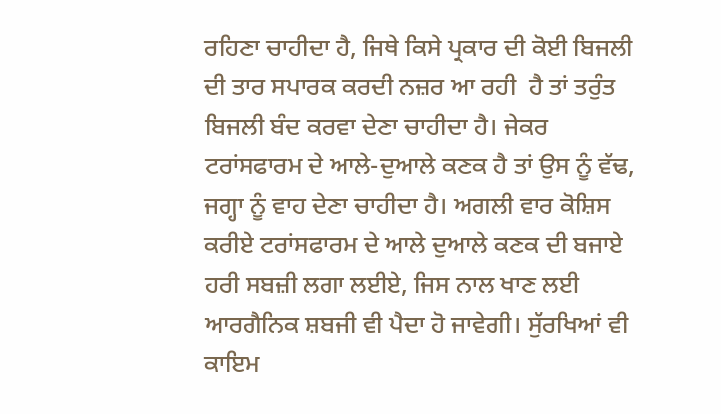ਰਹਿਣਾ ਚਾਹੀਦਾ ਹੈ, ਜਿਥੇ ਕਿਸੇ ਪ੍ਰਕਾਰ ਦੀ ਕੋਈ ਬਿਜਲੀ ਦੀ ਤਾਰ ਸਪਾਰਕ ਕਰਦੀ ਨਜ਼ਰ ਆ ਰਹੀ  ਹੈ ਤਾਂ ਤਰੁੰਤ ਬਿਜਲੀ ਬੰਦ ਕਰਵਾ ਦੇਣਾ ਚਾਹੀਦਾ ਹੈ। ਜੇਕਰ ਟਰਾਂਸਫਾਰਮ ਦੇ ਆਲੇ-ਦੁਆਲੇ ਕਣਕ ਹੈ ਤਾਂ ਉਸ ਨੂੰ ਵੱਢ, ਜਗ੍ਹਾ ਨੂੰ ਵਾਹ ਦੇਣਾ ਚਾਹੀਦਾ ਹੈ। ਅਗਲੀ ਵਾਰ ਕੋਸ਼ਿਸ ਕਰੀਏ ਟਰਾਂਸਫਾਰਮ ਦੇ ਆਲੇ ਦੁਆਲੇ ਕਣਕ ਦੀ ਬਜਾਏ ਹਰੀ ਸਬਜ਼ੀ ਲਗਾ ਲਈਏ, ਜਿਸ ਨਾਲ ਖਾਣ ਲਈ ਆਰਗੈਨਿਕ ਸ਼ਬਜੀ ਵੀ ਪੈਦਾ ਹੋ ਜਾਵੇਗੀ। ਸੁੱਰਖਿਆਂ ਵੀ ਕਾਇਮ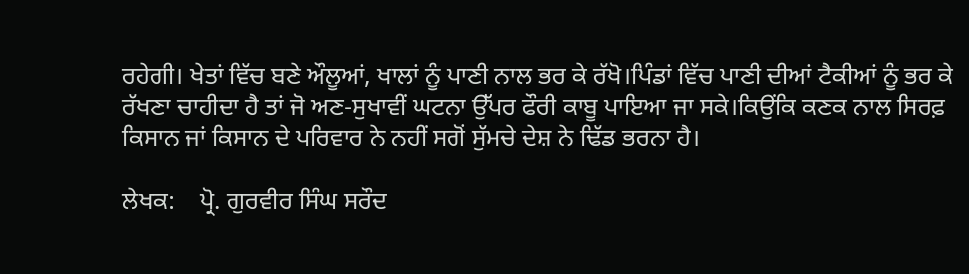ਰਹੇਗੀ। ਖੇਤਾਂ ਵਿੱਚ ਬਣੇ ਔਲੂਆਂ, ਖਾਲਾਂ ਨੂੰ ਪਾਣੀ ਨਾਲ ਭਰ ਕੇ ਰੱਖੋ।ਪਿੰਡਾਂ ਵਿੱਚ ਪਾਣੀ ਦੀਆਂ ਟੈਕੀਆਂ ਨੂੰ ਭਰ ਕੇ ਰੱਖਣਾ ਚਾਹੀਦਾ ਹੈ ਤਾਂ ਜੋ ਅਣ-ਸੁਖਾਵੀਂ ਘਟਨਾ ਉੱਪਰ ਫੌਰੀ ਕਾਬੂ ਪਾਇਆ ਜਾ ਸਕੇ।ਕਿਉਂਕਿ ਕਣਕ ਨਾਲ ਸਿਰਫ਼ ਕਿਸਾਨ ਜਾਂ ਕਿਸਾਨ ਦੇ ਪਰਿਵਾਰ ਨੇ ਨਹੀਂ ਸਗੋਂ ਸੁੱਮਚੇ ਦੇਸ਼ ਨੇ ਢਿੱਡ ਭਰਨਾ ਹੈ।

ਲੇਖਕ:    ਪ੍ਰੋ. ਗੁਰਵੀਰ ਸਿੰਘ ਸਰੌਦ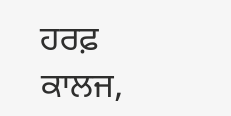ਹਰਫ਼ ਕਾਲਜ,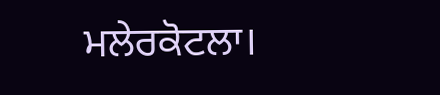ਮਲੇਰਕੋਟਲਾ।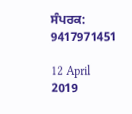ਸੰਪਰਕ: 9417971451

12 April 2019